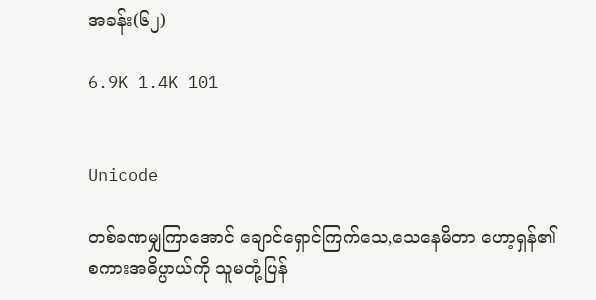အခန်း(၆၂)

6.9K 1.4K 101


Unicode

တစ်ခဏမျှကြာအောင် ချောင်ရှောင်ကြက်သေ‌,သေနေမိတာ ဟော့ရှန်၏စကားအဓိပ္ပာယ်ကို သူမတုံ့ပြန်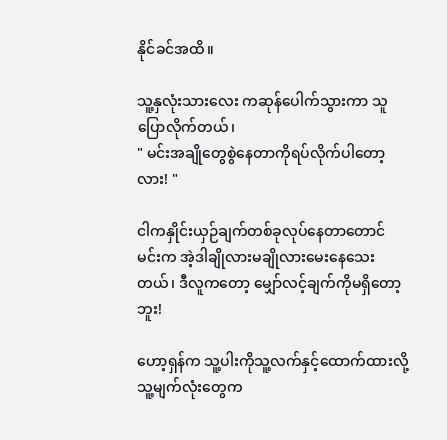နိုင်ခင်အထိ။

သူ့နှလုံးသားလေး ကဆုန်ပေါက်သွားကာ သူပြောလိုက်တယ်၊
" မင်းအချိုတွေစွဲနေတာကိုရပ်လိုက်ပါတော့လား! "

ငါကနှိုင်းယှဉ်ချက်တစ်ခုလုပ်နေတာတောင် မင်းက အဲ့ဒါချိုလားမချိုလားမေးနေသေးတယ်၊ ဒီလူကတော့ မျှော်လင့်ချက်ကိုမရှိတော့ဘူး!

ဟော့ရှန်က သူ့ပါးကိုသူ့လက်နှင့်ထောက်ထားလို့ သူ့မျက်လုံးတွေက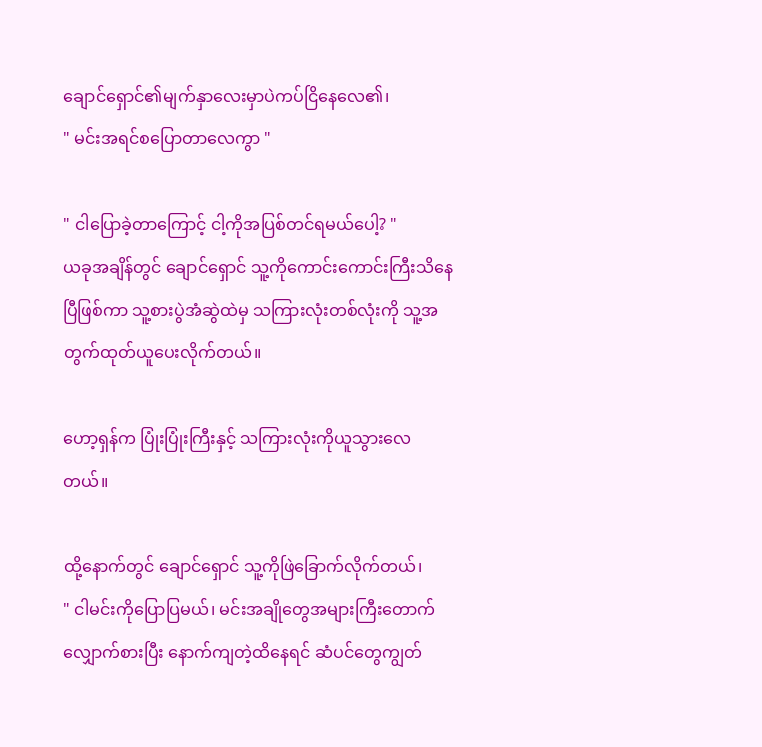ချောင်ရှောင်၏မျက်နှာလေးမှာပဲကပ်ငြိနေလေ၏၊
" မင်းအရင်စပြောတာလေကွာ "

" ငါပြောခဲ့တာကြောင့် ငါ့ကိုအပြစ်တင်ရမယ်ပေါ့? "
ယခုအချိန်တွင် ချောင်ရှောင် သူ့ကိုကောင်းကောင်းကြီးသိနေပြီဖြစ်ကာ သူ့စားပွဲအံဆွဲထဲမှ သကြားလုံးတစ်လုံးကို သူ့အတွက်ထုတ်ယူပေးလိုက်တယ်။

ဟော့ရှန်က ပြုံးပြုံးကြီးနှင့် သကြားလုံးကိုယူသွားလေတယ်။

ထို့နောက်တွင် ချောင်ရှောင် သူ့ကိုဖြဲခြောက်လိုက်တယ်၊
" ငါမင်းကိုပြောပြမယ်၊ မင်းအချိုတွေအများကြီးတောက်လျှောက်စားပြီး နောက်ကျတဲ့ထိနေရင် ဆံပင်တွေကျွတ်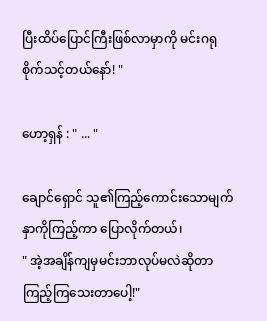ပြီးထိပ်ပြောင်ကြီးဖြစ်လာမှာကို မင်းဂရုစိုက်သင့်တယ်နော်! "

ဟော့ရှန် : " ... "

ချောင်ရှောင် သူ၏ကြည့်ကောင်းသောမျက်နှာကိုကြည့်ကာ ပြောလိုက်တယ်၊
" အဲ့အချိန်ကျမှမင်းဘာလုပ်မလဲဆိုတာ ကြည့်ကြသေးတာပေါ့!"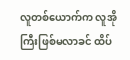လူတစ်‌ယောက်က လူအိုကြီးဖြစ်မလာခင် ထိပ်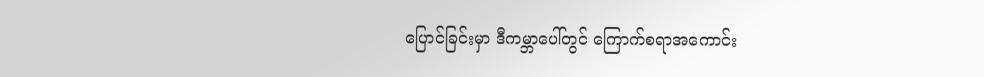ပြောင်ခြင်းမှာ ဒီကမ္ဘာပေါ်တွင် ကြောက်စရာအကောင်း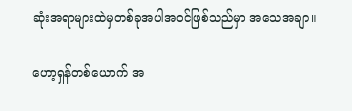ဆုံးအရာများထဲမှတစ်ခုအပါအဝင်ဖြစ်သည်မှာ အသေအချာ။

ဟော့ရှန်တစ်ယောက် အ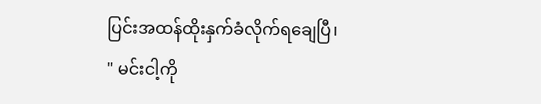ပြင်းအထန်ထိုးနှက်ခံလိုက်ရချေပြီ၊
" မင်းငါ့ကို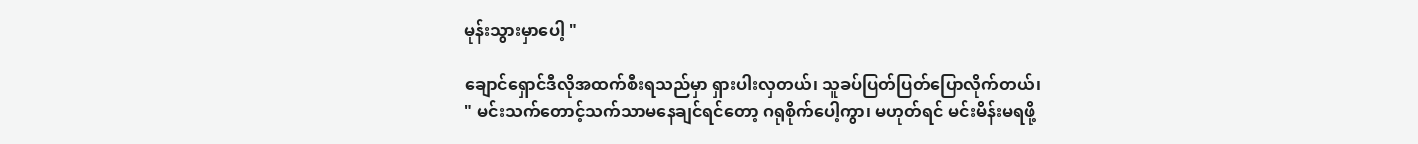မုန်းသွားမှာပေါ့ "

ချောင်ရှောင်ဒီလိုအထက်စီးရသည်မှာ ရှားပါးလှတယ်၊ သူခပ်ပြတ်ပြတ်ပြောလိုက်တယ်၊
" မင်းသက်တောင့်သက်သာမနေချင်ရင်တော့ ဂရုစိုက်ပေါ့ကွာ၊ မဟုတ်ရင် မင်းမိန်းမရဖို့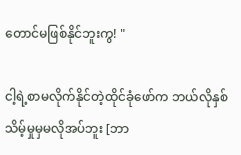တောင်မဖြစ်နိုင်ဘူးကွ! "

ငါ့ရဲ့စာမလိုက်နိုင်တဲ့ထိုင်ခုံဖော်က ဘယ်လိုနှစ်သိမ့်မှုမှမလိုအပ်ဘူး [ဘာ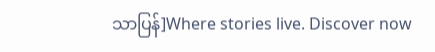သာပြန်]Where stories live. Discover now